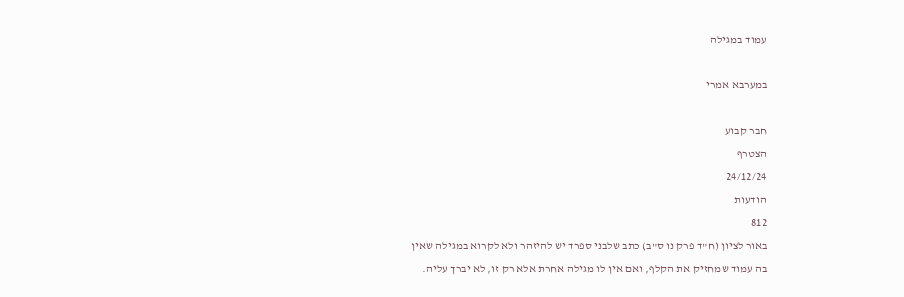עמוד במגילה

במערבא אמרי

חבר קבוע
הצטרף
24/12/24
הודעות
812
באור לציון (ח"ד פרק נו ס"ב) כתב שלבני ספרד יש להיזהר ולא לקרוא במגילה שאין בה עמוד שמחזיק את הקלף, ואם אין לו מגילה אחרת אלא רק זו, לא יברך עליה.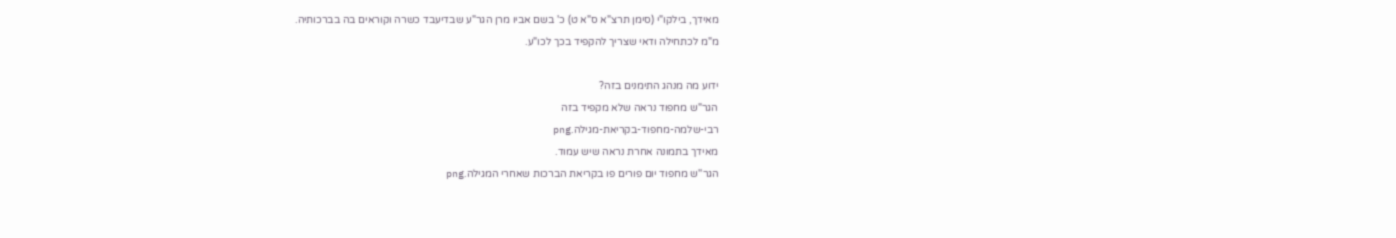מאידך, בילקו"י (סימן תרצ"א ס"א ט) כ' בשם אביו מרן הגר"ע שבדיעבד כשרה וקוראים בה בברכותיה.
מ"מ לכתחילה ודאי שצריך להקפיד בכך לכו"ע.

ידוע מה מנהג התימנים בזה?
הגר"ש מחפוד נראה שלא מקפיד בזה
רבי-שלמה-מחפוד-בקריאת-מגילה.png
מאידך בתמונה אחרת נראה שיש עמוד.
הגר''ש מחפוד יום פורים פו בקריאת הברכות שאחרי המגילה.png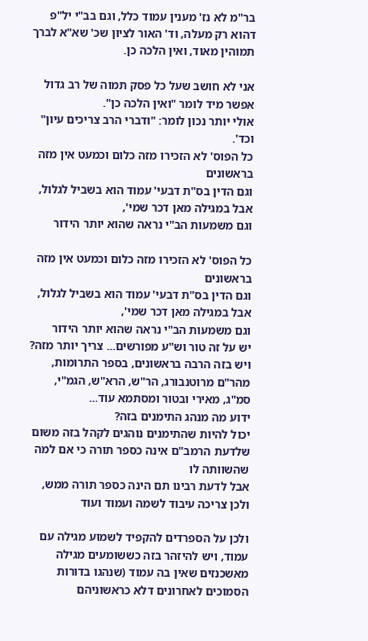בר"מ לא נז' מענין עמוד כלל, וגם בב"י יל"פ דהוא רק מעלה, וד' האור לציון שכ' שא"א לברך תמוהין מאוד, ואין הלכה כן.

אני לא חושב שעל כל פסק תמוה של רב גדול אפשר מיד לומר "ואין הלכה כן".
אולי יותר נכון לומר: "ודברי הרב צריכים עיון" וכד'.
כל הפוס' לא הזכירו מזה כלום וכמעט אין מזה בראשונים
וגם הדין בס"ת דבעי' עמוד הוא בשביל לגלול, אבל במגילה מאן דכר שמי',
וגם משמעות הב"י נראה שהוא יותר הידור

כל הפוס' לא הזכירו מזה כלום וכמעט אין מזה בראשונים
וגם הדין בס"ת דבעי' עמוד הוא בשביל לגלול, אבל במגילה מאן דכר שמי',
וגם משמעות הב"י נראה שהוא יותר הידור
יש על זה טור וש"ע מפורשים... צריך יותר מזה? ויש בזה הרבה בראשונים, בספר התרומות, מהר"ם מרוטנבורג, הר"ש, הרא"ש, הגמ"י, סמ"ג, מאירי ובטור ומסתמא עוד...
ידוע מה מנהג התימנים בזה?
יכול להיות שהתימנים נוהגים לקהל בזה משום שלדעת הרמב"ם אינה כספר תורה כי אם למה שהשוותה לו
אבל לדעת רבינו תם הינה כספר תורה ממש, ולכן צריכה עיבוד לשמה ועמוד ועוד

ולכן על הספרדים להקפיד לשמוע מגילה עם עמוד, ויש להיזהר בזה כששומעים מגילה מאשכנזים שאין בה עמוד (שנהגו בדורות הסמוכים לאחרונים דלא כראשוניהם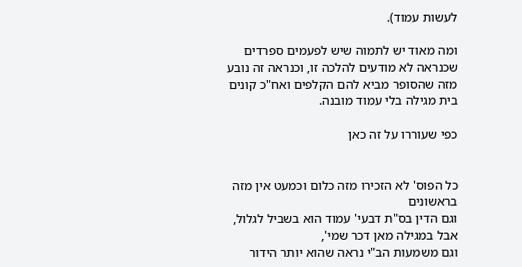לעשות עמוד).

ומה מאוד יש לתמוה שיש לפעמים ספרדים שכנראה לא מודעים להלכה זו, וכנראה זה נובע מזה שהסופר מביא להם הקלפים ואח"כ קונים בית מגילה בלי עמוד מובנה.

כפי שעוררו על זה כאן


כל הפוס' לא הזכירו מזה כלום וכמעט אין מזה בראשונים
וגם הדין בס"ת דבעי' עמוד הוא בשביל לגלול, אבל במגילה מאן דכר שמי',
וגם משמעות הב"י נראה שהוא יותר הידור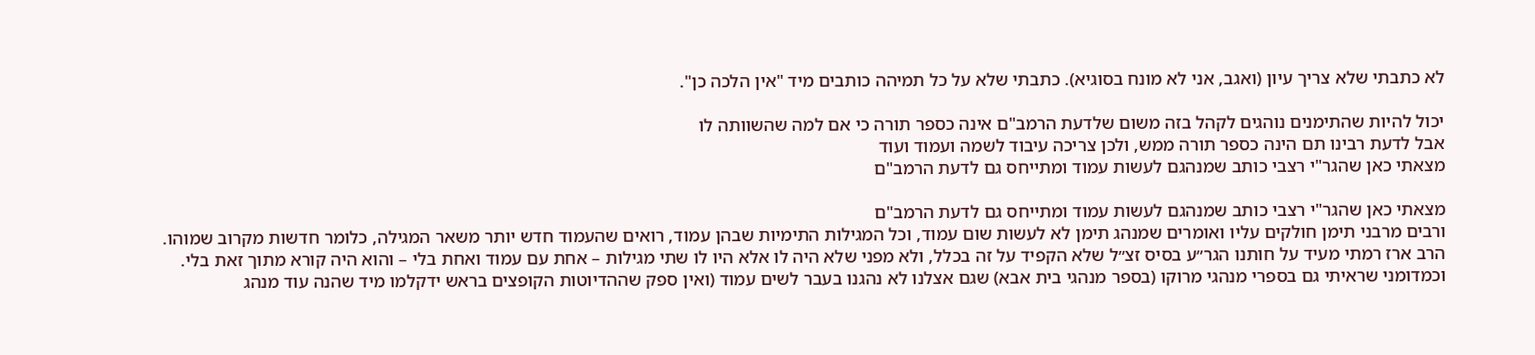לא כתבתי שלא צריך עיון (ואגב, אני לא מונח בסוגיא). כתבתי שלא על כל תמיהה כותבים מיד "אין הלכה כן".

יכול להיות שהתימנים נוהגים לקהל בזה משום שלדעת הרמב"ם אינה כספר תורה כי אם למה שהשוותה לו
אבל לדעת רבינו תם הינה כספר תורה ממש, ולכן צריכה עיבוד לשמה ועמוד ועוד
מצאתי כאן שהגר"י רצבי כותב שמנהגם לעשות עמוד ומתייחס גם לדעת הרמב"ם

מצאתי כאן שהגר"י רצבי כותב שמנהגם לעשות עמוד ומתייחס גם לדעת הרמב"ם
ורבים מרבני תימן חולקים עליו ואומרים שמנהג תימן לא לעשות שום עמוד, וכל המגילות התימיות שבהן עמוד, רואים שהעמוד חדש יותר משאר המגילה, כלומר חדשות מקרוב שמוהו.
הרב ארז רמתי מעיד על חותנו הגר״ע בסיס זצ״ל שלא הקפיד על זה בכלל, ולא מפני שלא היה לו אלא היו לו שתי מגילות – אחת עם עמוד ואחת בלי – והוא היה קורא מתוך זאת בלי.
וכמדומני שראיתי גם בספרי מנהגי מרוקו (בספר מנהגי בית אבא) שגם אצלנו לא נהגנו בעבר לשים עמוד (ואין ספק שההדיוטות הקופצים בראש ידקלמו מיד שהנה עוד מנהג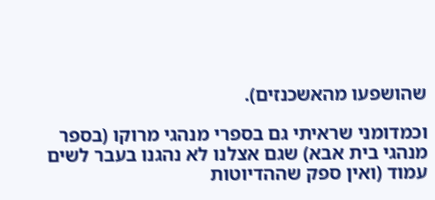שהושפעו מהאשכנזים).

וכמדומני שראיתי גם בספרי מנהגי מרוקו (בספר מנהגי בית אבא) שגם אצלנו לא נהגנו בעבר לשים עמוד (ואין ספק שההדיוטות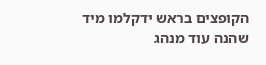הקופצים בראש ידקלמו מיד שהנה עוד מנהג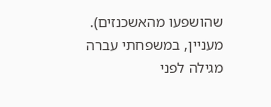שהושפעו מהאשכנזים).
מעניין, במשפחתי עברה מגילה לפני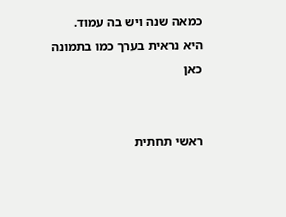כמאה שנה ויש בה עמוד.
היא נראית בערך כמו בתמונה כאן


ראשי תחתית